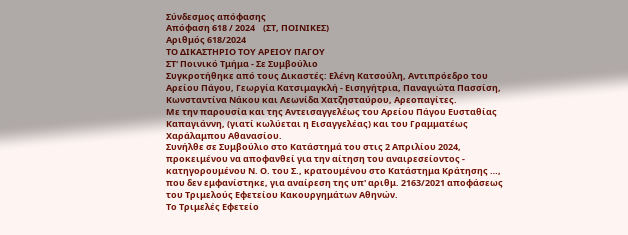Σύνδεσμος απόφασης
Απόφαση 618 / 2024    (ΣΤ, ΠΟΙΝΙΚΕΣ)
Αριθμός 618/2024
ΤΟ ΔΙΚΑΣΤΗΡΙΟ ΤΟΥ ΑΡΕΙΟΥ ΠΑΓΟΥ
ΣΤ' Ποινικό Τμήμα - Σε Συμβούλιο
Συγκροτήθηκε από τους Δικαστές: Ελένη Κατσούλη, Αντιπρόεδρο του Αρείου Πάγου, Γεωργία Κατσιμαγκλή - Εισηγήτρια, Παναγιώτα Πασσίση, Κωνσταντίνα Νάκου και Λεωνίδα Χατζησταύρου, Αρεοπαγίτες.
Με την παρουσία και της Αντεισαγγελέως του Αρείου Πάγου Ευσταθίας Καπαγιάννη, (γιατί κωλύεται η Εισαγγελέας) και του Γραμματέως Χαράλαμπου Αθανασίου.
Συνήλθε σε Συμβούλιο στο Κατάστημά του στις 2 Απριλίου 2024, προκειμένου να αποφανθεί για την αίτηση του αναιρεσείοντος - κατηγορουμένου Ν. Ο. του Σ., κρατουμένου στο Κατάστημα Κράτησης …, που δεν εμφανίστηκε, για αναίρεση της υπ' αριθμ. 2163/2021 αποφάσεως του Τριμελούς Εφετείου Κακουργημάτων Αθηνών.
Το Τριμελές Εφετείο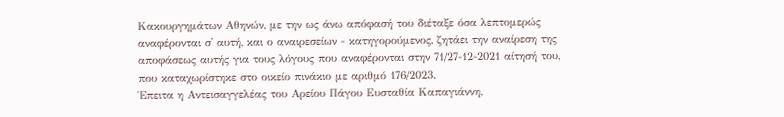Κακουργημάτων Αθηνών, με την ως άνω απόφασή του διέταξε όσα λεπτομερώς αναφέρονται σ' αυτή, και ο αναιρεσείων - κατηγορούμενος, ζητάει την αναίρεση της αποφάσεως αυτής για τους λόγους που αναφέρονται στην 71/27-12-2021 αίτησή του, που καταχωρίστηκε στο οικείο πινάκιο με αριθμό 176/2023.
Έπειτα η Αντεισαγγελέας του Αρείου Πάγου Ευσταθία Καπαγιάννη,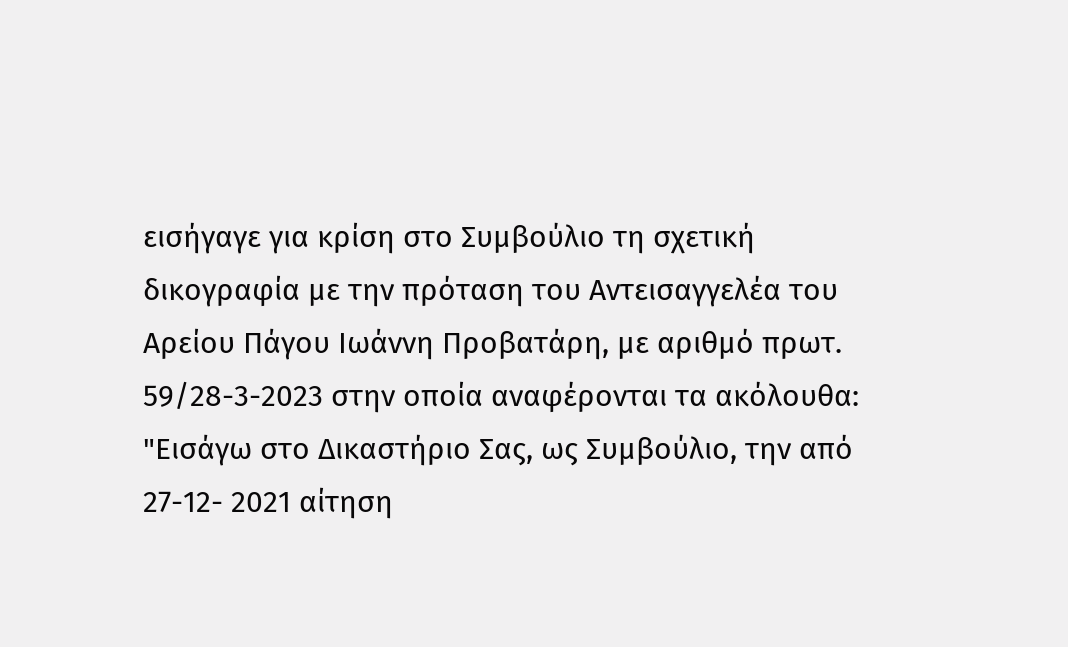εισήγαγε για κρίση στο Συμβούλιο τη σχετική δικογραφία με την πρόταση του Αντεισαγγελέα του Αρείου Πάγου Ιωάννη Προβατάρη, με αριθμό πρωτ. 59/28-3-2023 στην οποία αναφέρονται τα ακόλουθα:
"Εισάγω στο Δικαστήριο Σας, ως Συμβούλιο, την από 27-12- 2021 αίτηση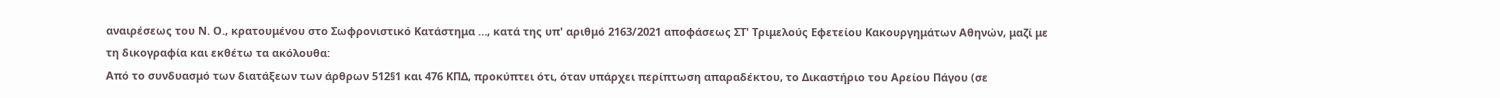αναιρέσεως του Ν. Ο., κρατουμένου στο Σωφρονιστικό Κατάστημα …, κατά της υπ' αριθμό 2163/2021 αποφάσεως ΣΤ' Τριμελούς Εφετείου Κακουργημάτων Αθηνών, μαζί με τη δικογραφία και εκθέτω τα ακόλουθα:
Από το συνδυασμό των διατάξεων των άρθρων 512§1 και 476 ΚΠΔ, προκύπτει ότι, όταν υπάρχει περίπτωση απαραδέκτου, το Δικαστήριο του Αρείου Πάγου (σε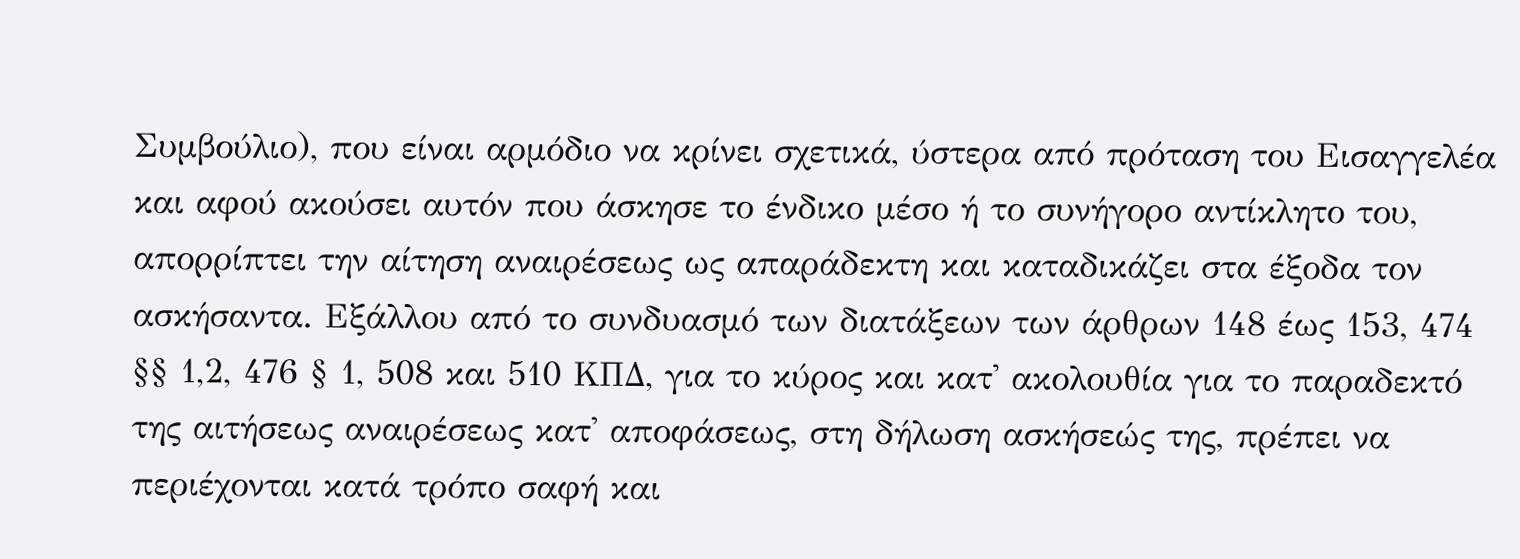Συμβούλιο), που είναι αρμόδιο να κρίνει σχετικά, ύστερα από πρόταση του Εισαγγελέα και αφού ακούσει αυτόν που άσκησε το ένδικο μέσο ή το συνήγορο αντίκλητο του, απορρίπτει την αίτηση αναιρέσεως ως απαράδεκτη και καταδικάζει στα έξοδα τον ασκήσαντα. Εξάλλου από το συνδυασμό των διατάξεων των άρθρων 148 έως 153, 474 §§ 1,2, 476 § 1, 508 και 510 ΚΠΔ, για το κύρος και κατ' ακολουθία για το παραδεκτό της αιτήσεως αναιρέσεως κατ' αποφάσεως, στη δήλωση ασκήσεώς της, πρέπει να περιέχονται κατά τρόπο σαφή και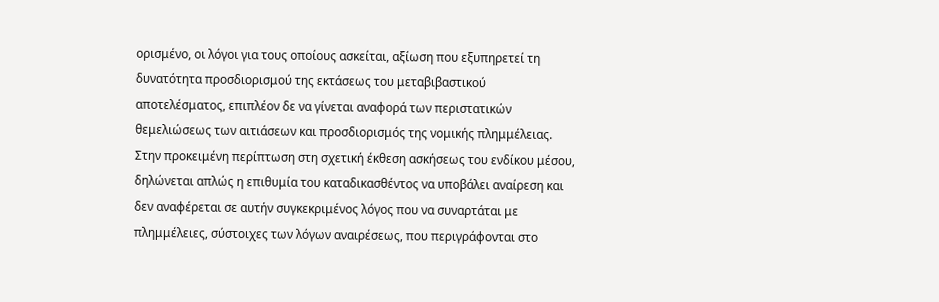ορισμένο, οι λόγοι για τους οποίους ασκείται, αξίωση που εξυπηρετεί τη δυνατότητα προσδιορισμού της εκτάσεως του μεταβιβαστικού αποτελέσματος, επιπλέον δε να γίνεται αναφορά των περιστατικών θεμελιώσεως των αιτιάσεων και προσδιορισμός της νομικής πλημμέλειας.
Στην προκειμένη περίπτωση στη σχετική έκθεση ασκήσεως του ενδίκου μέσου, δηλώνεται απλώς η επιθυμία του καταδικασθέντος να υποβάλει αναίρεση και δεν αναφέρεται σε αυτήν συγκεκριμένος λόγος που να συναρτάται με πλημμέλειες, σύστοιχες των λόγων αναιρέσεως, που περιγράφονται στο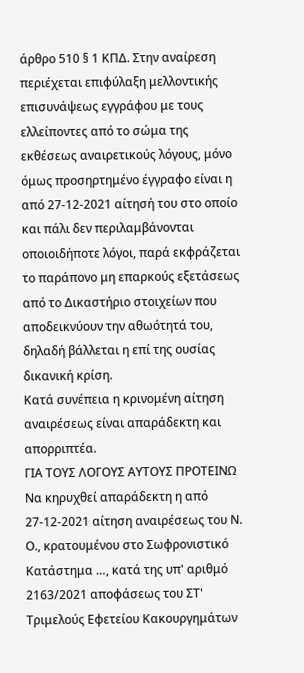άρθρο 510 § 1 ΚΠΔ. Στην αναίρεση περιέχεται επιφύλαξη μελλοντικής επισυνάψεως εγγράφου με τους ελλείποντες από το σώμα της εκθέσεως αναιρετικούς λόγους, μόνο όμως προσηρτημένο έγγραφο είναι η από 27-12-2021 αίτησή του στο οποίο και πάλι δεν περιλαμβάνονται οποιοιδήποτε λόγοι, παρά εκφράζεται το παράπονο μη επαρκούς εξετάσεως από το Δικαστήριο στοιχείων που αποδεικνύουν την αθωότητά του, δηλαδή βάλλεται η επί της ουσίας δικανική κρίση.
Κατά συνέπεια η κρινομένη αίτηση αναιρέσεως είναι απαράδεκτη και απορριπτέα.
ΓΙΑ ΤΟΥΣ ΛΟΓΟΥΣ ΑΥΤΟΥΣ ΠΡΟΤΕΙΝΩ Να κηρυχθεί απαράδεκτη η από 27-12-2021 αίτηση αναιρέσεως του Ν. Ο., κρατουμένου στο Σωφρονιστικό Κατάστημα …, κατά της υπ' αριθμό 2163/2021 αποφάσεως του ΣΤ' Τριμελούς Εφετείου Κακουργημάτων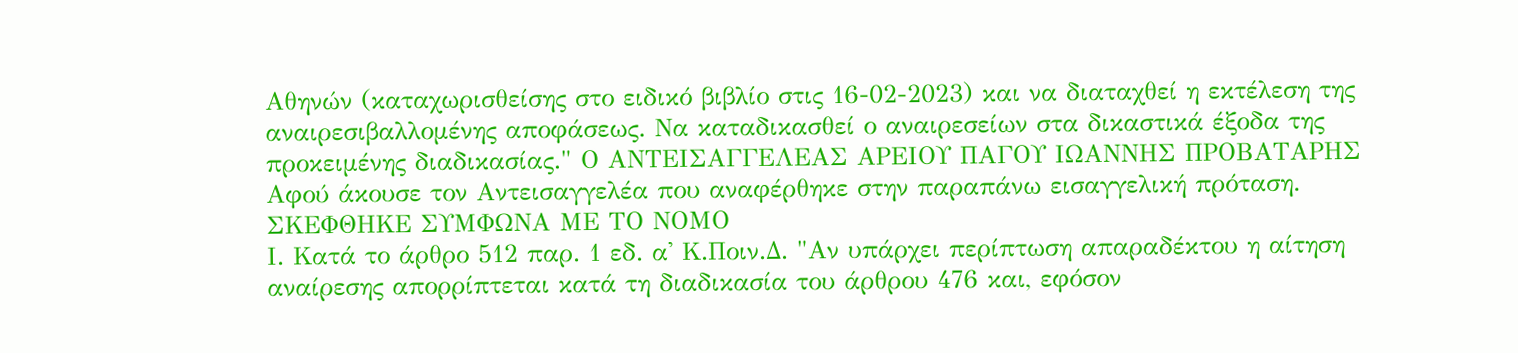Αθηνών (καταχωρισθείσης στο ειδικό βιβλίο στις 16-02-2023) και να διαταχθεί η εκτέλεση της αναιρεσιβαλλομένης αποφάσεως. Να καταδικασθεί ο αναιρεσείων στα δικαστικά έξοδα της προκειμένης διαδικασίας." Ο ΑΝΤΕΙΣΑΓΓΕΛΕΑΣ ΑΡΕΙΟΥ ΠΑΓΟΥ ΙΩΑΝΝΗΣ ΠΡΟΒΑΤΑΡΗΣ
Αφού άκουσε τον Αντεισαγγελέα που αναφέρθηκε στην παραπάνω εισαγγελική πρόταση.
ΣΚΕΦΘΗΚΕ ΣΥΜΦΩΝΑ ΜΕ ΤΟ ΝΟΜΟ
Ι. Κατά το άρθρο 512 παρ. 1 εδ. α' Κ.Ποιν.Δ. "Αν υπάρχει περίπτωση απαραδέκτου η αίτηση αναίρεσης απορρίπτεται κατά τη διαδικασία του άρθρου 476 και, εφόσον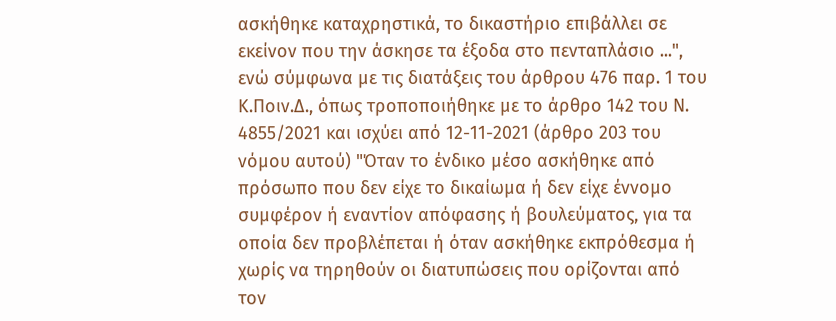ασκήθηκε καταχρηστικά, το δικαστήριο επιβάλλει σε εκείνον που την άσκησε τα έξοδα στο πενταπλάσιο ...", ενώ σύμφωνα με τις διατάξεις του άρθρου 476 παρ. 1 του Κ.Ποιν.Δ., όπως τροποποιήθηκε με το άρθρο 142 του Ν. 4855/2021 και ισχύει από 12-11-2021 (άρθρο 203 του νόμου αυτού) "Όταν το ένδικο μέσο ασκήθηκε από πρόσωπο που δεν είχε το δικαίωμα ή δεν είχε έννομο συμφέρον ή εναντίον απόφασης ή βουλεύματος, για τα οποία δεν προβλέπεται ή όταν ασκήθηκε εκπρόθεσμα ή χωρίς να τηρηθούν οι διατυπώσεις που ορίζονται από τον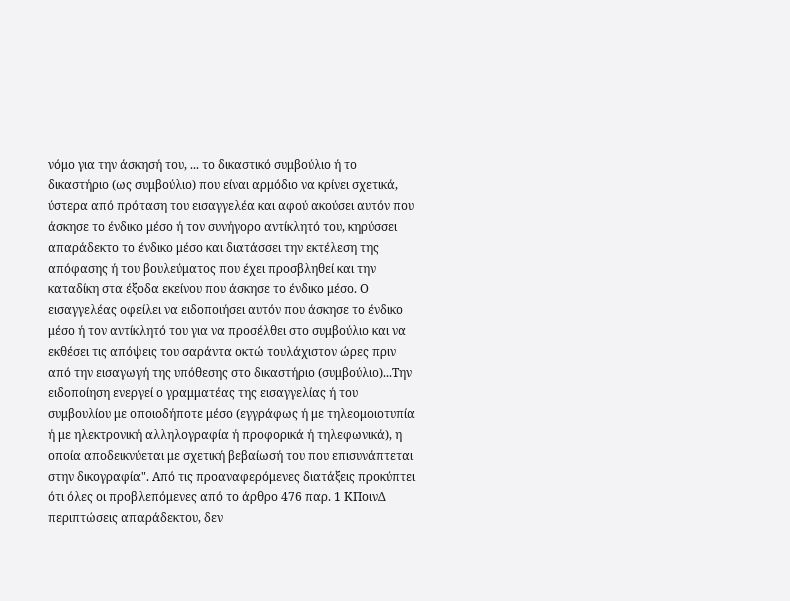νόμο για την άσκησή του, ... το δικαστικό συμβούλιο ή το δικαστήριο (ως συμβούλιο) που είναι αρμόδιο να κρίνει σχετικά, ύστερα από πρόταση του εισαγγελέα και αφού ακούσει αυτόν που άσκησε το ένδικο μέσο ή τον συνήγορο αντίκλητό του, κηρύσσει απαράδεκτο το ένδικο μέσο και διατάσσει την εκτέλεση της απόφασης ή του βουλεύματος που έχει προσβληθεί και την καταδίκη στα έξοδα εκείνου που άσκησε το ένδικο μέσο. Ο εισαγγελέας οφείλει να ειδοποιήσει αυτόν που άσκησε το ένδικο μέσο ή τον αντίκλητό του για να προσέλθει στο συμβούλιο και να εκθέσει τις απόψεις του σαράντα οκτώ τουλάχιστον ώρες πριν από την εισαγωγή της υπόθεσης στο δικαστήριο (συμβούλιο)...Την ειδοποίηση ενεργεί ο γραμματέας της εισαγγελίας ή του συμβουλίου με οποιοδήποτε μέσο (εγγράφως ή με τηλεομοιοτυπία ή με ηλεκτρονική αλληλογραφία ή προφορικά ή τηλεφωνικά), η οποία αποδεικνύεται με σχετική βεβαίωσή του που επισυνάπτεται στην δικογραφία". Από τις προαναφερόμενες διατάξεις προκύπτει ότι όλες οι προβλεπόμενες από το άρθρο 476 παρ. 1 ΚΠοινΔ περιπτώσεις απαράδεκτου, δεν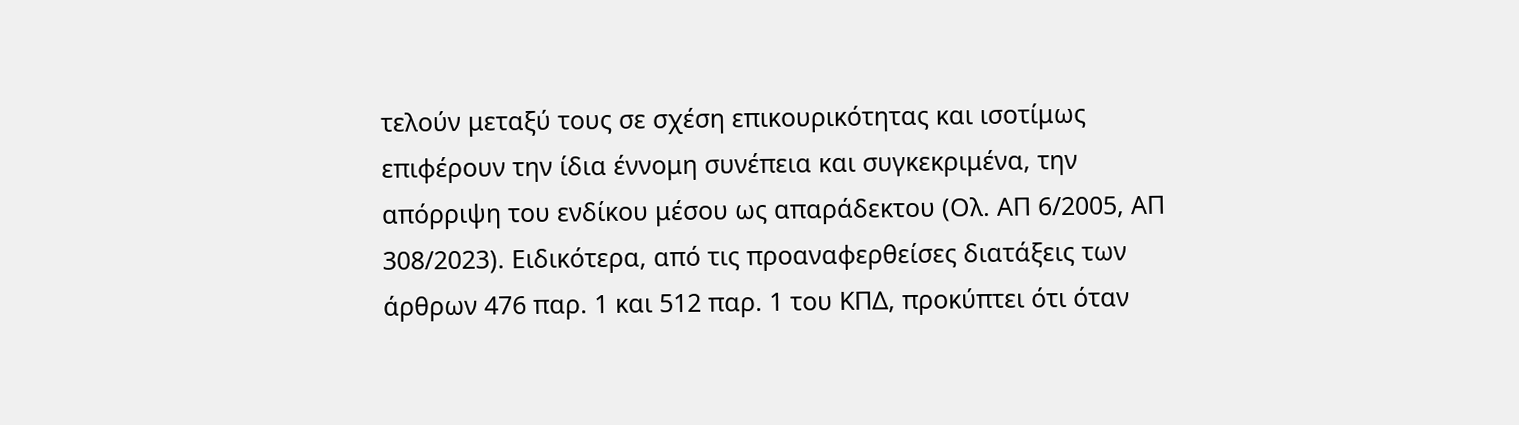τελούν μεταξύ τους σε σχέση επικουρικότητας και ισοτίμως επιφέρουν την ίδια έννομη συνέπεια και συγκεκριμένα, την απόρριψη του ενδίκου μέσου ως απαράδεκτου (Ολ. ΑΠ 6/2005, ΑΠ 308/2023). Ειδικότερα, από τις προαναφερθείσες διατάξεις των άρθρων 476 παρ. 1 και 512 παρ. 1 του ΚΠΔ, προκύπτει ότι όταν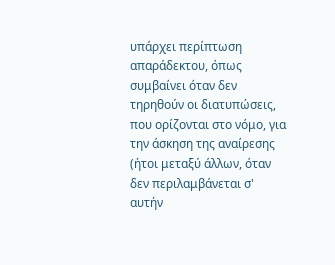υπάρχει περίπτωση απαράδεκτου, όπως συμβαίνει όταν δεν τηρηθούν οι διατυπώσεις, που ορίζονται στο νόμο, για την άσκηση της αναίρεσης (ήτοι μεταξύ άλλων, όταν δεν περιλαμβάνεται σ' αυτήν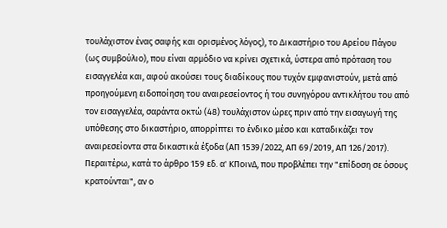τουλάχιστον ένας σαφής και ορισμένος λόγος), το Δικαστήριο του Αρείου Πάγου (ως συμβούλιο), που είναι αρμόδιο να κρίνει σχετικά, ύστερα από πρόταση του εισαγγελέα και, αφού ακούσει τους διαδίκους που τυχόν εμφανιστούν, μετά από προηγούμενη ειδοποίηση του αναιρεσείοντος ή του συνηγόρου αντικλήτου του από τον εισαγγελέα, σαράντα οκτώ (48) τουλάχιστον ώρες πριν από την εισαγωγή της υπόθεσης στο δικαστήριο, απορρίπτει το ένδικο μέσο και καταδικάζει τον αναιρεσείοντα στα δικαστικά έξοδα (ΑΠ 1539/2022, ΑΠ 69/2019, ΑΠ 126/2017). Περαιτέρω, κατά το άρθρο 159 εδ. α' ΚΠοινΔ, που προβλέπει την "επίδοση σε όσους κρατούνται", αν ο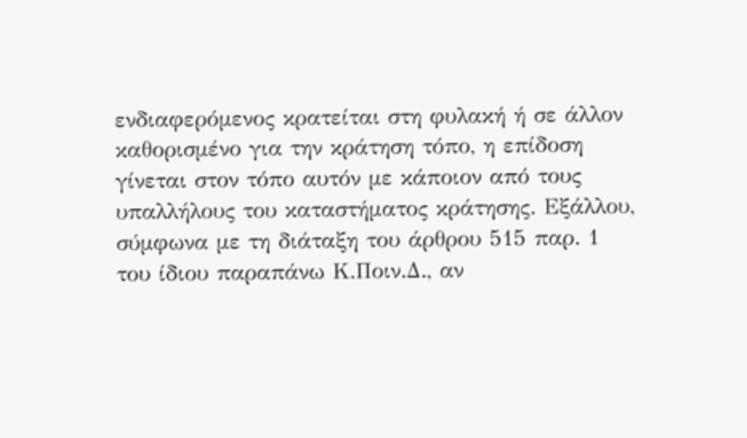ενδιαφερόμενος κρατείται στη φυλακή ή σε άλλον καθορισμένο για την κράτηση τόπο, η επίδοση γίνεται στον τόπο αυτόν με κάποιον από τους υπαλλήλους του καταστήματος κράτησης. Εξάλλου, σύμφωνα με τη διάταξη του άρθρου 515 παρ. 1 του ίδιου παραπάνω Κ.Ποιν.Δ., αν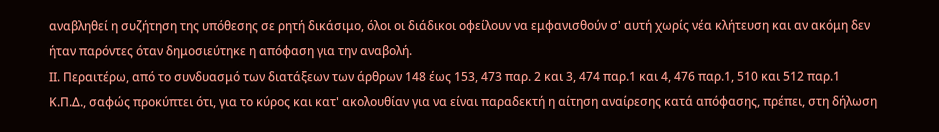αναβληθεί η συζήτηση της υπόθεσης σε ρητή δικάσιμο, όλοι οι διάδικοι οφείλουν να εμφανισθούν σ' αυτή χωρίς νέα κλήτευση και αν ακόμη δεν ήταν παρόντες όταν δημοσιεύτηκε η απόφαση για την αναβολή.
ΙΙ. Περαιτέρω, από το συνδυασμό των διατάξεων των άρθρων 148 έως 153, 473 παρ. 2 και 3, 474 παρ.1 και 4, 476 παρ.1, 510 και 512 παρ.1 Κ.Π.Δ., σαφώς προκύπτει ότι, για το κύρος και κατ' ακολουθίαν για να είναι παραδεκτή η αίτηση αναίρεσης κατά απόφασης, πρέπει, στη δήλωση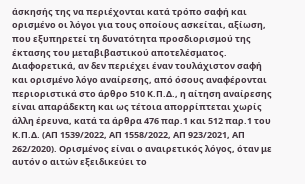άσκησής της να περιέχονται κατά τρόπο σαφή και ορισμένο οι λόγοι για τους οποίους ασκείται, αξίωση, που εξυπηρετεί τη δυνατότητα προσδιορισμού της έκτασης του μεταβιβαστικού αποτελέσματος. Διαφορετικά, αν δεν περιέχει έναν τουλάχιστον σαφή και ορισμένο λόγο αναίρεσης, από όσους αναφέρονται περιοριστικά στο άρθρο 510 Κ.Π.Δ., η αίτηση αναίρεσης είναι απαράδεκτη και ως τέτοια απορρίπτεται χωρίς άλλη έρευνα, κατά τα άρθρα 476 παρ.1 και 512 παρ.1 του Κ.Π.Δ. (ΑΠ 1539/2022, ΑΠ 1558/2022, ΑΠ 923/2021, ΑΠ 262/2020). Ορισμένος είναι ο αναιρετικός λόγος, όταν με αυτόν ο αιτών εξειδικεύει το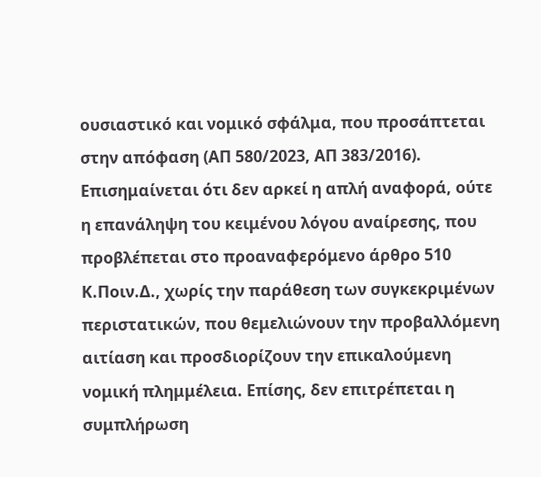ουσιαστικό και νομικό σφάλμα, που προσάπτεται στην απόφαση (ΑΠ 580/2023, ΑΠ 383/2016). Επισημαίνεται ότι δεν αρκεί η απλή αναφορά, ούτε η επανάληψη του κειμένου λόγου αναίρεσης, που προβλέπεται στο προαναφερόμενο άρθρο 510 Κ.Ποιν.Δ., χωρίς την παράθεση των συγκεκριμένων περιστατικών, που θεμελιώνουν την προβαλλόμενη αιτίαση και προσδιορίζουν την επικαλούμενη νομική πλημμέλεια. Επίσης, δεν επιτρέπεται η συμπλήρωση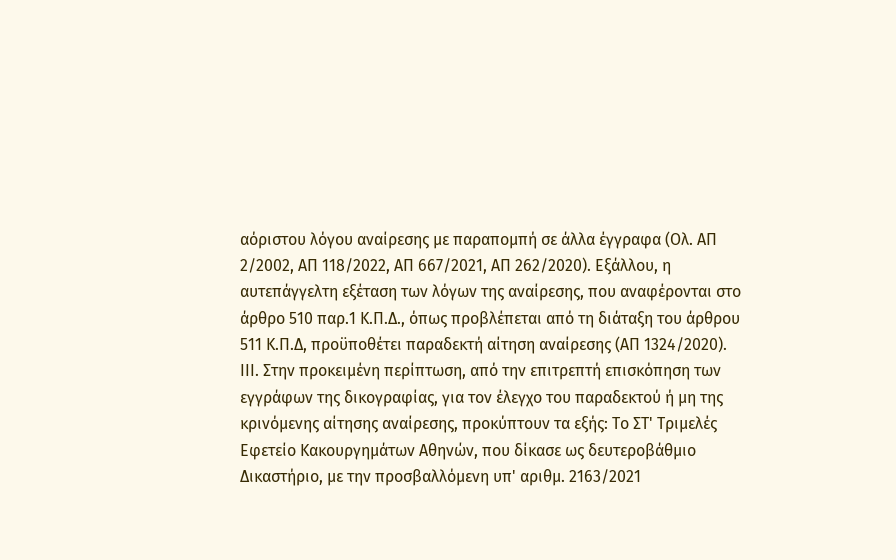αόριστου λόγου αναίρεσης με παραπομπή σε άλλα έγγραφα (Ολ. ΑΠ 2/2002, ΑΠ 118/2022, ΑΠ 667/2021, ΑΠ 262/2020). Εξάλλου, η αυτεπάγγελτη εξέταση των λόγων της αναίρεσης, που αναφέρονται στο άρθρο 510 παρ.1 Κ.Π.Δ., όπως προβλέπεται από τη διάταξη του άρθρου 511 Κ.Π.Δ, προϋποθέτει παραδεκτή αίτηση αναίρεσης (ΑΠ 1324/2020).
ΙΙΙ. Στην προκειμένη περίπτωση, από την επιτρεπτή επισκόπηση των εγγράφων της δικογραφίας, για τον έλεγχο του παραδεκτού ή μη της κρινόμενης αίτησης αναίρεσης, προκύπτουν τα εξής: Το ΣΤ' Τριμελές Εφετείο Κακουργημάτων Αθηνών, που δίκασε ως δευτεροβάθμιο Δικαστήριο, με την προσβαλλόμενη υπ' αριθμ. 2163/2021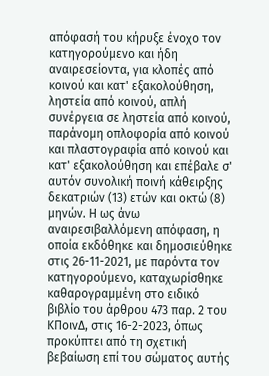απόφασή του κήρυξε ένοχο τον κατηγορούμενο και ήδη αναιρεσείοντα, για κλοπές από κοινού και κατ' εξακολούθηση, ληστεία από κοινού, απλή συνέργεια σε ληστεία από κοινού, παράνομη οπλοφορία από κοινού και πλαστογραφία από κοινού και κατ' εξακολούθηση και επέβαλε σ' αυτόν συνολική ποινή κάθειρξης δεκατριών (13) ετών και οκτώ (8) μηνών. Η ως άνω αναιρεσιβαλλόμενη απόφαση, η οποία εκδόθηκε και δημοσιεύθηκε στις 26-11-2021, με παρόντα τον κατηγορούμενο, καταχωρίσθηκε καθαρογραμμένη στο ειδικό βιβλίο του άρθρου 473 παρ. 2 του ΚΠοινΔ, στις 16-2-2023, όπως προκύπτει από τη σχετική βεβαίωση επί του σώματος αυτής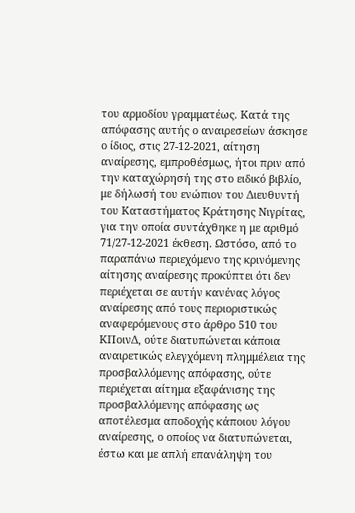του αρμοδίου γραμματέως. Κατά της απόφασης αυτής ο αναιρεσείων άσκησε ο ίδιος, στις 27-12-2021, αίτηση αναίρεσης, εμπροθέσμως, ήτοι πριν από την καταχώρησή της στο ειδικό βιβλίο, με δήλωσή του ενώπιον του Διευθυντή του Καταστήματος Κράτησης Νιγρίτας, για την οποία συντάχθηκε η με αριθμό 71/27-12-2021 έκθεση. Ωστόσο, από το παραπάνω περιεχόμενο της κρινόμενης αίτησης αναίρεσης προκύπτει ότι δεν περιέχεται σε αυτήν κανένας λόγος αναίρεσης από τους περιοριστικώς αναφερόμενους στο άρθρο 510 του ΚΠοινΔ, ούτε διατυπώνεται κάποια αναιρετικώς ελεγχόμενη πλημμέλεια της προσβαλλόμενης απόφασης, ούτε περιέχεται αίτημα εξαφάνισης της προσβαλλόμενης απόφασης ως αποτέλεσμα αποδοχής κάποιου λόγου αναίρεσης, ο οποίος να διατυπώνεται, έστω και με απλή επανάληψη του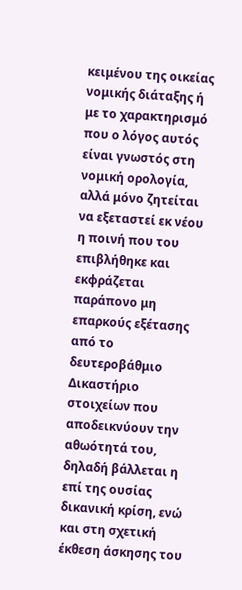κειμένου της οικείας νομικής διάταξης ή με το χαρακτηρισμό που ο λόγος αυτός είναι γνωστός στη νομική ορολογία, αλλά μόνο ζητείται να εξεταστεί εκ νέου η ποινή που του επιβλήθηκε και εκφράζεται παράπονο μη επαρκούς εξέτασης από το δευτεροβάθμιο Δικαστήριο στοιχείων που αποδεικνύουν την αθωότητά του, δηλαδή βάλλεται η επί της ουσίας δικανική κρίση, ενώ και στη σχετική έκθεση άσκησης του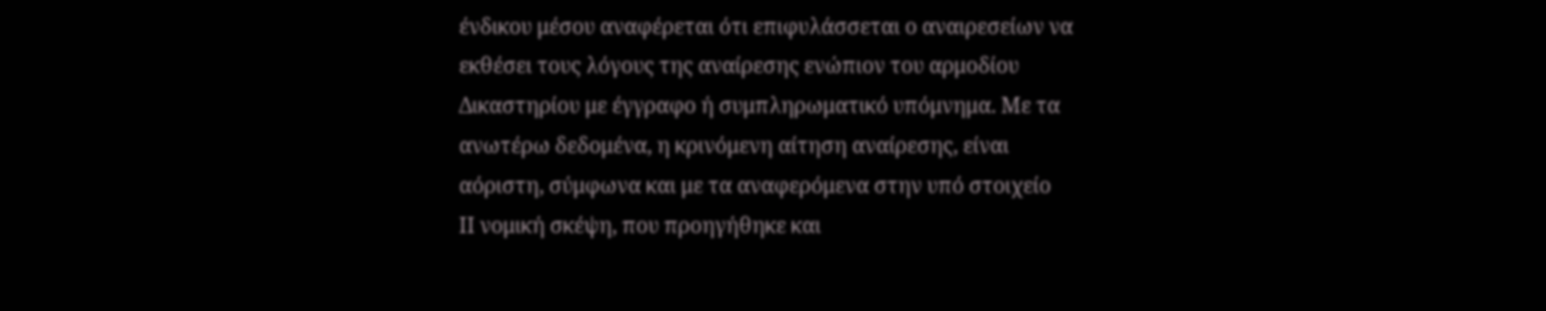ένδικου μέσου αναφέρεται ότι επιφυλάσσεται ο αναιρεσείων να εκθέσει τους λόγους της αναίρεσης ενώπιον του αρμοδίου Δικαστηρίου με έγγραφο ή συμπληρωματικό υπόμνημα. Με τα ανωτέρω δεδομένα, η κρινόμενη αίτηση αναίρεσης, είναι αόριστη, σύμφωνα και με τα αναφερόμενα στην υπό στοιχείο
ΙΙ νομική σκέψη, που προηγήθηκε και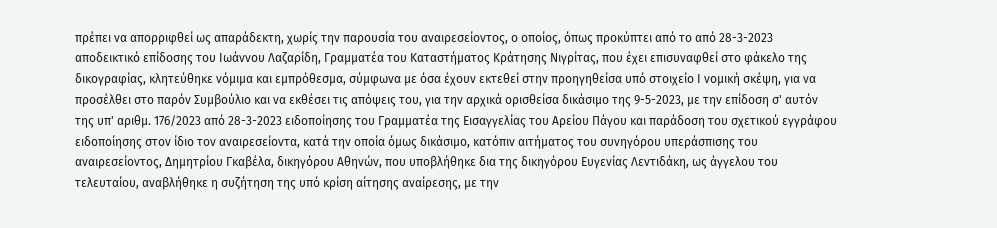πρέπει να απορριφθεί ως απαράδεκτη, χωρίς την παρουσία του αναιρεσείοντος, ο οποίος, όπως προκύπτει από το από 28-3-2023 αποδεικτικό επίδοσης του Ιωάννου Λαζαρίδη, Γραμματέα του Καταστήματος Κράτησης Νιγρίτας, που έχει επισυναφθεί στο φάκελο της δικογραφίας, κλητεύθηκε νόμιμα και εμπρόθεσμα, σύμφωνα με όσα έχουν εκτεθεί στην προηγηθείσα υπό στοιχείο Ι νομική σκέψη, για να προσέλθει στο παρόν Συμβούλιο και να εκθέσει τις απόψεις του, για την αρχικά ορισθείσα δικάσιμο της 9-5-2023, με την επίδοση σ' αυτόν της υπ' αριθμ. 176/2023 από 28-3-2023 ειδοποίησης του Γραμματέα της Εισαγγελίας του Αρείου Πάγου και παράδοση του σχετικού εγγράφου ειδοποίησης στον ίδιο τον αναιρεσείοντα, κατά την οποία όμως δικάσιμο, κατόπιν αιτήματος του συνηγόρου υπεράσπισης του αναιρεσείοντος, Δημητρίου Γκαβέλα, δικηγόρου Αθηνών, που υποβλήθηκε δια της δικηγόρου Ευγενίας Λεντιδάκη, ως άγγελου του τελευταίου, αναβλήθηκε η συζήτηση της υπό κρίση αίτησης αναίρεσης, με την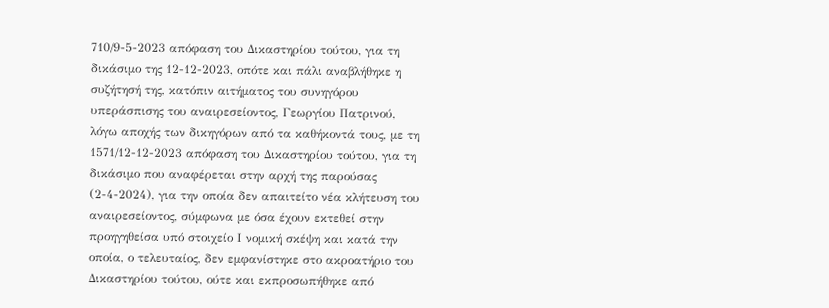710/9-5-2023 απόφαση του Δικαστηρίου τούτου, για τη δικάσιμο της 12-12-2023, οπότε και πάλι αναβλήθηκε η συζήτησή της, κατόπιν αιτήματος του συνηγόρου υπεράσπισης του αναιρεσείοντος, Γεωργίου Πατρινού, λόγω αποχής των δικηγόρων από τα καθήκοντά τους, με τη 1571/12-12-2023 απόφαση του Δικαστηρίου τούτου, για τη δικάσιμο που αναφέρεται στην αρχή της παρούσας (2-4-2024), για την οποία δεν απαιτείτο νέα κλήτευση του αναιρεσείοντος, σύμφωνα με όσα έχουν εκτεθεί στην προηγηθείσα υπό στοιχείο Ι νομική σκέψη και κατά την οποία, ο τελευταίος, δεν εμφανίστηκε στο ακροατήριο του Δικαστηρίου τούτου, ούτε και εκπροσωπήθηκε από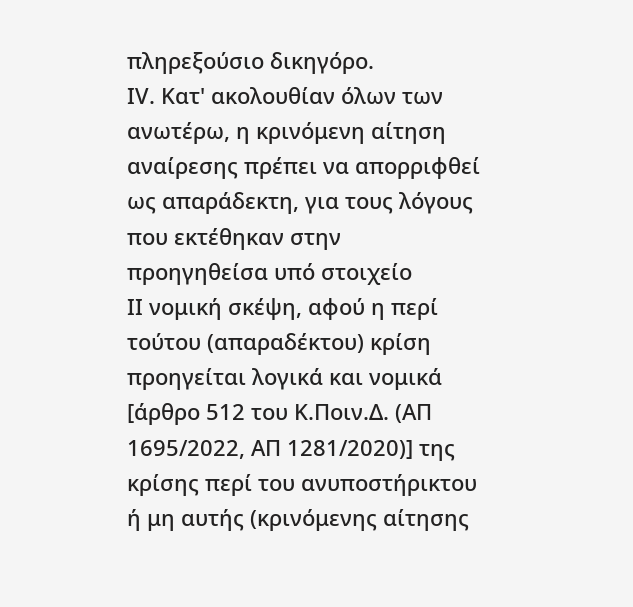πληρεξούσιο δικηγόρο.
ΙV. Κατ' ακολουθίαν όλων των ανωτέρω, η κρινόμενη αίτηση αναίρεσης πρέπει να απορριφθεί ως απαράδεκτη, για τους λόγους που εκτέθηκαν στην προηγηθείσα υπό στοιχείο
ΙΙ νομική σκέψη, αφού η περί τούτου (απαραδέκτου) κρίση προηγείται λογικά και νομικά [άρθρο 512 του Κ.Ποιν.Δ. (ΑΠ 1695/2022, ΑΠ 1281/2020)] της κρίσης περί του ανυποστήρικτου ή μη αυτής (κρινόμενης αίτησης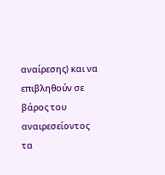αναίρεσης) και να επιβληθούν σε βάρος του αναιρεσείοντος τα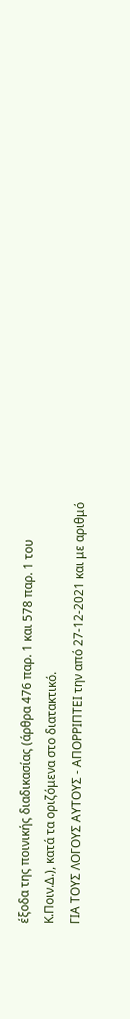έξοδα της ποινικής διαδικασίας (άρθρα 476 παρ. 1 και 578 παρ. 1 του Κ.Ποιν.Δ.), κατά τα οριζόμενα στο διατακτικό.
ΓΙΑ ΤΟΥΣ ΛΟΓΟΥΣ ΑΥΤΟΥΣ - ΑΠΟΡΡΙΠΤΕΙ την από 27-12-2021 και με αριθμό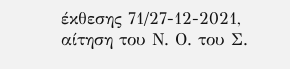έκθεσης 71/27-12-2021, αίτηση του Ν. Ο. του Σ.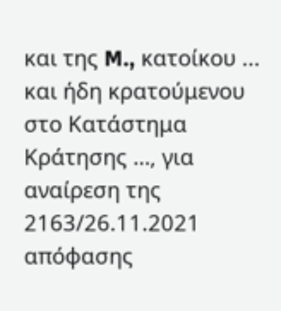και της M., κατοίκου ... και ήδη κρατούμενου στο Κατάστημα Κράτησης …, για αναίρεση της 2163/26.11.2021 απόφασης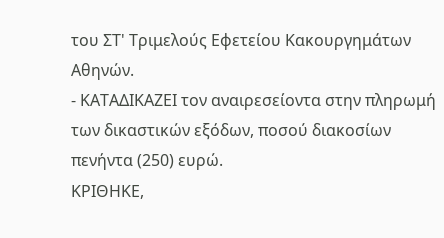του ΣΤ' Τριμελούς Εφετείου Κακουργημάτων Αθηνών.
- ΚΑΤΑΔΙΚΑΖΕΙ τον αναιρεσείοντα στην πληρωμή των δικαστικών εξόδων, ποσού διακοσίων πενήντα (250) ευρώ.
ΚΡΙΘΗΚΕ,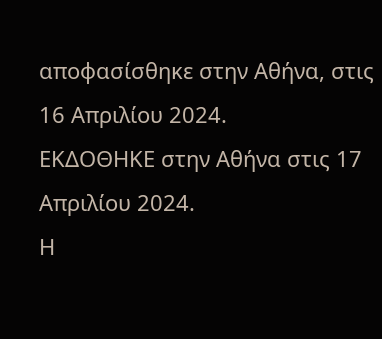αποφασίσθηκε στην Αθήνα, στις 16 Απριλίου 2024.
ΕΚΔΟΘΗΚΕ στην Αθήνα στις 17 Απριλίου 2024.
Η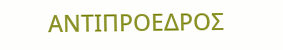ΑΝΤΙΠΡΟΕΔΡΟΣ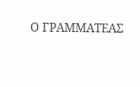Ο ΓΡΑΜΜΑΤΕΑΣ